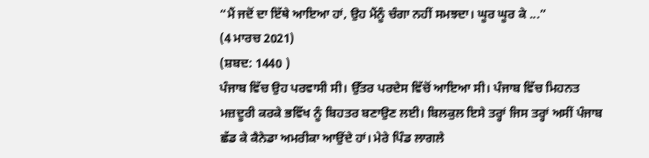“ਮੈਂ ਜਦੋਂ ਦਾ ਇੱਥੇ ਆਇਆ ਹਾਂ, ਉਹ ਮੈਂਨੂੰ ਚੰਗਾ ਨਹੀਂ ਸਮਝਦਾ। ਘੂਰ ਘੂਰ ਕੇ ...”
(4 ਮਾਰਚ 2021)
(ਸ਼ਬਦ: 1440 )
ਪੰਜਾਬ ਵਿੱਚ ਉਹ ਪਰਵਾਸੀ ਸੀ। ਉੱਤਰ ਪਰਦੇਸ ਵਿੱਚੋਂ ਆਇਆ ਸੀ। ਪੰਜਾਬ ਵਿੱਚ ਮਿਹਨਤ ਮਜ਼ਦੂਰੀ ਕਰਕੇ ਭਵਿੱਖ ਨੂੰ ਬਿਹਤਰ ਬਣਾਉਣ ਲਈ। ਬਿਲਕੁਲ ਇਸੇ ਤਰ੍ਹਾਂ ਜਿਸ ਤਰ੍ਹਾਂ ਅਸੀਂ ਪੰਜਾਬ ਛੱਡ ਕੇ ਕੈਨੇਡਾ ਅਮਰੀਕਾ ਆਉਂਦੇ ਹਾਂ। ਮੇਰੇ ਪਿੰਡ ਲਾਗਲੇ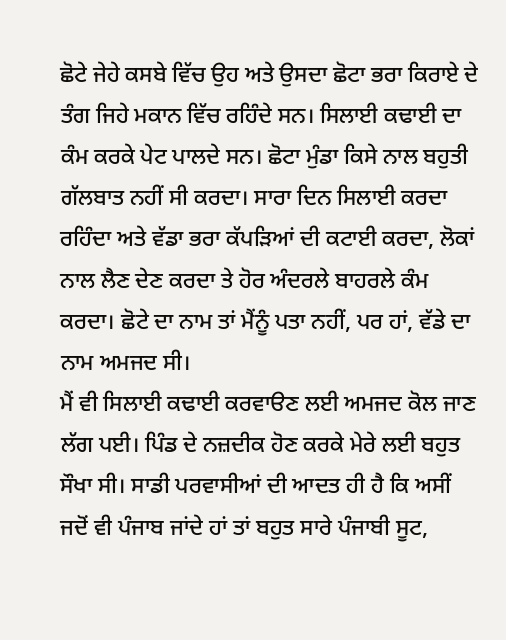ਛੋਟੇ ਜੇਹੇ ਕਸਬੇ ਵਿੱਚ ਉਹ ਅਤੇ ਉਸਦਾ ਛੋਟਾ ਭਰਾ ਕਿਰਾਏ ਦੇ ਤੰਗ ਜਿਹੇ ਮਕਾਨ ਵਿੱਚ ਰਹਿੰਦੇ ਸਨ। ਸਿਲਾਈ ਕਢਾਈ ਦਾ ਕੰਮ ਕਰਕੇ ਪੇਟ ਪਾਲਦੇ ਸਨ। ਛੋਟਾ ਮੁੰਡਾ ਕਿਸੇ ਨਾਲ ਬਹੁਤੀ ਗੱਲਬਾਤ ਨਹੀਂ ਸੀ ਕਰਦਾ। ਸਾਰਾ ਦਿਨ ਸਿਲਾਈ ਕਰਦਾ ਰਹਿੰਦਾ ਅਤੇ ਵੱਡਾ ਭਰਾ ਕੱਪੜਿਆਂ ਦੀ ਕਟਾਈ ਕਰਦਾ, ਲੋਕਾਂ ਨਾਲ ਲੈਣ ਦੇਣ ਕਰਦਾ ਤੇ ਹੋਰ ਅੰਦਰਲੇ ਬਾਹਰਲੇ ਕੰਮ ਕਰਦਾ। ਛੋਟੇ ਦਾ ਨਾਮ ਤਾਂ ਮੈਂਨੂੰ ਪਤਾ ਨਹੀਂ, ਪਰ ਹਾਂ, ਵੱਡੇ ਦਾ ਨਾਮ ਅਮਜਦ ਸੀ।
ਮੈਂ ਵੀ ਸਿਲਾਈ ਕਢਾਈ ਕਰਵਾੳਣ ਲਈ ਅਮਜਦ ਕੋਲ ਜਾਣ ਲੱਗ ਪਈ। ਪਿੰਡ ਦੇ ਨਜ਼ਦੀਕ ਹੋਣ ਕਰਕੇ ਮੇਰੇ ਲਈ ਬਹੁਤ ਸੌਖਾ ਸੀ। ਸਾਡੀ ਪਰਵਾਸੀਆਂ ਦੀ ਆਦਤ ਹੀ ਹੈ ਕਿ ਅਸੀਂ ਜਦੋਂ ਵੀ ਪੰਜਾਬ ਜਾਂਦੇ ਹਾਂ ਤਾਂ ਬਹੁਤ ਸਾਰੇ ਪੰਜਾਬੀ ਸੂਟ,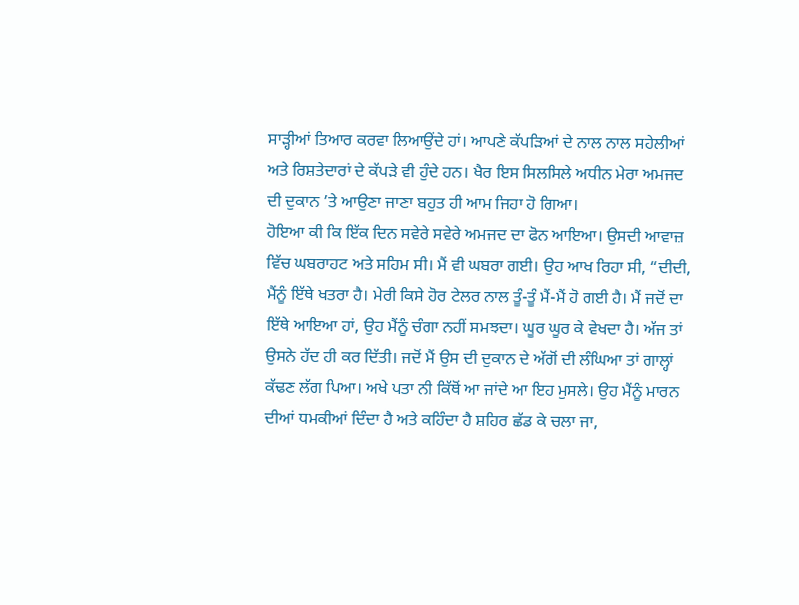ਸਾੜ੍ਹੀਆਂ ਤਿਆਰ ਕਰਵਾ ਲਿਆਉਂਦੇ ਹਾਂ। ਆਪਣੇ ਕੱਪੜਿਆਂ ਦੇ ਨਾਲ ਨਾਲ ਸਹੇਲੀਆਂ ਅਤੇ ਰਿਸ਼ਤੇਦਾਰਾਂ ਦੇ ਕੱਪੜੇ ਵੀ ਹੁੰਦੇ ਹਨ। ਖੈਰ ਇਸ ਸਿਲਸਿਲੇ ਅਧੀਨ ਮੇਰਾ ਅਮਜਦ ਦੀ ਦੁਕਾਨ ’ਤੇ ਆਉਣਾ ਜਾਣਾ ਬਹੁਤ ਹੀ ਆਮ ਜਿਹਾ ਹੋ ਗਿਆ।
ਹੋਇਆ ਕੀ ਕਿ ਇੱਕ ਦਿਨ ਸਵੇਰੇ ਸਵੇਰੇ ਅਮਜਦ ਦਾ ਫੋਨ ਆਇਆ। ਉਸਦੀ ਆਵਾਜ਼ ਵਿੱਚ ਘਬਰਾਹਟ ਅਤੇ ਸਹਿਮ ਸੀ। ਮੈਂ ਵੀ ਘਬਰਾ ਗਈ। ਉਹ ਆਖ ਰਿਹਾ ਸੀ, “ਦੀਦੀ, ਮੈਂਨੂੰ ਇੱਥੇ ਖਤਰਾ ਹੈ। ਮੇਰੀ ਕਿਸੇ ਹੋਰ ਟੇਲਰ ਨਾਲ ਤੂੰ-ਤੂੰ ਮੈਂ-ਮੈਂ ਹੋ ਗਈ ਹੈ। ਮੈਂ ਜਦੋਂ ਦਾ ਇੱਥੇ ਆਇਆ ਹਾਂ, ਉਹ ਮੈਂਨੂੰ ਚੰਗਾ ਨਹੀਂ ਸਮਝਦਾ। ਘੂਰ ਘੂਰ ਕੇ ਵੇਖਦਾ ਹੈ। ਅੱਜ ਤਾਂ ਉਸਨੇ ਹੱਦ ਹੀ ਕਰ ਦਿੱਤੀ। ਜਦੋਂ ਮੈਂ ਉਸ ਦੀ ਦੁਕਾਨ ਦੇ ਅੱਗੋਂ ਦੀ ਲੰਘਿਆ ਤਾਂ ਗਾਲ੍ਹਾਂ ਕੱਢਣ ਲੱਗ ਪਿਆ। ਅਖੇ ਪਤਾ ਨੀ ਕਿੱਥੋਂ ਆ ਜਾਂਦੇ ਆ ਇਹ ਮੁਸਲੇ। ਉਹ ਮੈਂਨੂੰ ਮਾਰਨ ਦੀਆਂ ਧਮਕੀਆਂ ਦਿੰਦਾ ਹੈ ਅਤੇ ਕਹਿੰਦਾ ਹੈ ਸ਼ਹਿਰ ਛੱਡ ਕੇ ਚਲਾ ਜਾ,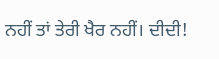ਨਹੀਂ ਤਾਂ ਤੇਰੀ ਖੈਰ ਨਹੀਂ। ਦੀਦੀ!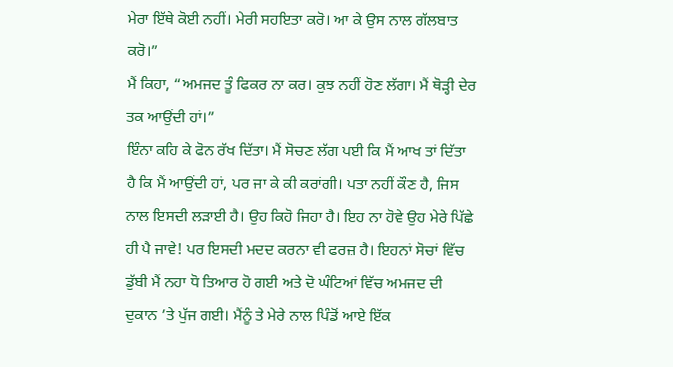ਮੇਰਾ ਇੱਥੇ ਕੋਈ ਨਹੀਂ। ਮੇਰੀ ਸਹਇਤਾ ਕਰੋ। ਆ ਕੇ ਉਸ ਨਾਲ ਗੱਲਬਾਤ ਕਰੋ।”
ਮੈਂ ਕਿਹਾ, “ਅਮਜਦ ਤੂੰ ਫਿਕਰ ਨਾ ਕਰ। ਕੁਝ ਨਹੀਂ ਹੋਣ ਲੱਗਾ। ਮੈਂ ਥੋੜ੍ਹੀ ਦੇਰ ਤਕ ਆਉਂਦੀ ਹਾਂ।”
ਇੰਨਾ ਕਹਿ ਕੇ ਫੋਨ ਰੱਖ ਦਿੱਤਾ। ਮੈਂ ਸੋਚਣ ਲੱਗ ਪਈ ਕਿ ਮੈਂ ਆਖ ਤਾਂ ਦਿੱਤਾ ਹੈ ਕਿ ਮੈਂ ਆਉਂਦੀ ਹਾਂ, ਪਰ ਜਾ ਕੇ ਕੀ ਕਰਾਂਗੀ। ਪਤਾ ਨਹੀਂ ਕੌਣ ਹੈ, ਜਿਸ ਨਾਲ ਇਸਦੀ ਲੜਾਈ ਹੈ। ਉਹ ਕਿਹੋ ਜਿਹਾ ਹੈ। ਇਹ ਨਾ ਹੋਵੇ ਉਹ ਮੇਰੇ ਪਿੱਛੇ ਹੀ ਪੈ ਜਾਵੇ! ਪਰ ਇਸਦੀ ਮਦਦ ਕਰਨਾ ਵੀ ਫਰਜ਼ ਹੈ। ਇਹਨਾਂ ਸੋਚਾਂ ਵਿੱਚ ਡੁੱਬੀ ਮੈਂ ਨਹਾ ਧੋ ਤਿਆਰ ਹੋ ਗਈ ਅਤੇ ਦੋ ਘੰਟਿਆਂ ਵਿੱਚ ਅਮਜਦ ਦੀ ਦੁਕਾਨ ’ਤੇ ਪੁੱਜ ਗਈ। ਮੈਂਨੂੰ ਤੇ ਮੇਰੇ ਨਾਲ ਪਿੰਡੋਂ ਆਏ ਇੱਕ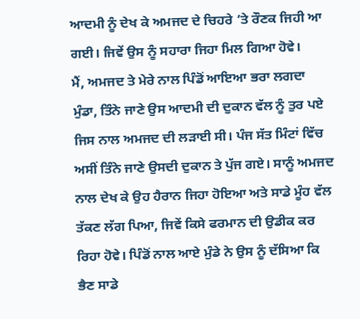ਆਦਮੀ ਨੂੰ ਦੇਖ ਕੇ ਅਮਜਦ ਦੇ ਚਿਹਰੇ ’ਤੇ ਰੌਣਕ ਜਿਹੀ ਆ ਗਈ। ਜਿਵੇਂ ਉਸ ਨੂੰ ਸਹਾਰਾ ਜਿਹਾ ਮਿਲ ਗਿਆ ਹੋਵੇ।
ਮੈਂ, ਅਮਜਦ ਤੇ ਮੇਰੇ ਨਾਲ ਪਿੰਡੋਂ ਆਇਆ ਭਰਾ ਲਗਦਾ ਮੁੰਡਾ, ਤਿੰਨੇ ਜਾਣੇ ਉਸ ਆਦਮੀ ਦੀ ਦੁਕਾਨ ਵੱਲ ਨੂੰ ਤੁਰ ਪਏ ਜਿਸ ਨਾਲ ਅਮਜਦ ਦੀ ਲੜਾਈ ਸੀ। ਪੰਜ ਸੱਤ ਮਿੰਟਾਂ ਵਿੱਚ ਅਸੀਂ ਤਿੰਨੇ ਜਾਣੇ ਉਸਦੀ ਦੁਕਾਨ ਤੇ ਪੁੱਜ ਗਏ। ਸਾਨੂੰ ਅਮਜਦ ਨਾਲ ਦੇਖ ਕੇ ਉਹ ਹੈਰਾਨ ਜਿਹਾ ਹੋਇਆ ਅਤੇ ਸਾਡੇ ਮੂੰਹ ਵੱਲ ਤੱਕਣ ਲੱਗ ਪਿਆ, ਜਿਵੇਂ ਕਿਸੇ ਫਰਮਾਨ ਦੀ ਉਡੀਕ ਕਰ ਰਿਹਾ ਹੋਵੇ। ਪਿੰਡੋਂ ਨਾਲ ਆਏ ਮੁੰਡੇ ਨੇ ਉਸ ਨੂੰ ਦੱਸਿਆ ਕਿ ਭੈਣ ਸਾਡੇ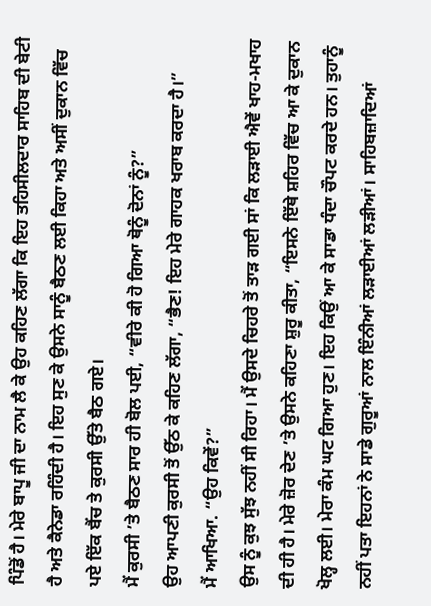ਪਿੰਡੋਂ ਹੈ। ਮੇਰੇ ਬਾਪੂ ਜੀ ਦਾ ਨਾਮ ਲੈ ਕੇ ਉਹ ਕਹਿਣ ਲੱਗਾ ਕਿ ਇਹ ਤਹਿਸੀਲਦਾਰ ਸਾਹਿਬ ਦੀ ਬੇਟੀ ਹੈ ਅਤੇ ਕੈਨੇਡਾ ਰਹਿੰਦੀ ਹੈ। ਇਹ ਸੁਣ ਕੇ ਉਸਨੇ ਸਾਨੂੰ ਬੈਠਣ ਲਈ ਕਿਹਾ ਅਤੇ ਅਸੀਂ ਦੁਕਾਨ ਵਿੱਚ ਪਏ ਇੱਕ ਬੈਂਚ ਤੇ ਕੁਰਸੀ ਉੱਤੇ ਬੈਠ ਗਏ।
ਮੈਂ ਕੁਰਸੀ ’ਤੇ ਬੈਠਣ ਸਾਰ ਹੀ ਬੋਲ ਪਈ, “ਵੀਰੇ ਕੀ ਹੋ ਗਿਆ ਥੋਨੂੰ ਦੋਨਾਂ ਨੂੰ?”
ਉਹ ਆਪਣੀ ਕੁਰਸੀ ਤੋਂ ਉੱਠ ਕੇ ਕਹਿਣ ਲੱਗਾ, “ਭੈਣ! ਇਹ ਮੇਰੇ ਗਾਹਕ ਖਰਾਬ ਕਰਦਾ ਹੈ।”
ਮੈਂ ਆਖਿਆ. “ਉਹ ਕਿਵੇਂ?”
ਉਸ ਨੂੰ ਕੁਝ ਸੁੱਝ ਨਹੀਂ ਸੀ ਰਿਹਾ। ਮੈਂ ਉਸਦੇ ਚਿਹਰੇ ਤੋਂ ਤਾੜ ਗਈ ਸਾਂ ਕਿ ਲੜਾਈ ਐਵੇਂ ਖਾਹ-ਮਖਾਹ ਦੀ ਹੀ ਹੈ। ਮੇਰੇ ਜ਼ੋਰ ਦੇਣ ’ਤੇ ਉਸਨੇ ਕਹਿਣਾ ਸ਼ੁਰੂ ਕੀਤਾ, “ਇਸਨੇ ਇੱਥੇ ਸ਼ਹਿਰ ਵਿੱਚ ਆ ਕੇ ਦੁਕਾਨ ਖੋਲ੍ਹ ਲਈ। ਮੇਰਾ ਕੰਮ ਘਟ ਗਿਆ ਹੁਣ। ਇਹ ਕਿਉਂ ਆ ਕੇ ਸਾਡਾ ਧੰਦਾ ਚੌਪਟ ਕਰਦੇ ਹਨ। ਤੁਹਾਨੂੰ ਨਹੀਂ ਪਤਾ ਇਹਨਾਂ ਨੇ ਸਾਡੇ ਗੁਰੂਆਂ ਨਾਲ ਇੰਨੀਆਂ ਲੜਾਈਆਂ ਲੜੀਆਂ। ਸਾਹਿਬਜ਼ਾਦਿਆਂ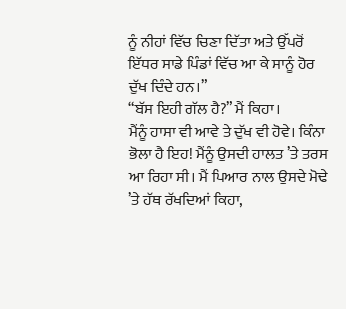ਨੂੰ ਨੀਹਾਂ ਵਿੱਚ ਚਿਣਾ ਦਿੱਤਾ ਅਤੇ ਉੱਪਰੋਂ ਇੱਧਰ ਸਾਡੇ ਪਿੰਡਾਂ ਵਿੱਚ ਆ ਕੇ ਸਾਨੂੰ ਹੋਰ ਦੁੱਖ ਦਿੰਦੇ ਹਨ।”
“ਬੱਸ ਇਹੀ ਗੱਲ ਹੈ?” ਮੈਂ ਕਿਹਾ।
ਮੈਂਨੂੰ ਹਾਸਾ ਵੀ ਆਵੇ ਤੇ ਦੁੱਖ ਵੀ ਹੋਵੇ। ਕਿੰਨਾ ਭੋਲਾ ਹੈ ਇਹ! ਮੈਂਨੂੰ ਉਸਦੀ ਹਾਲਤ ’ਤੇ ਤਰਸ ਆ ਰਿਹਾ ਸੀ। ਮੈਂ ਪਿਆਰ ਨਾਲ ਉਸਦੇ ਮੋਢੇ ’ਤੇ ਹੱਥ ਰੱਖਦਿਆਂ ਕਿਹਾ,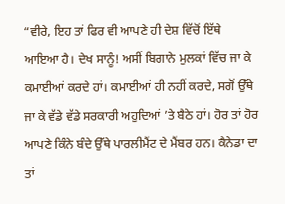“ਵੀਰੇ, ਇਹ ਤਾਂ ਫਿਰ ਵੀ ਆਪਣੇ ਹੀ ਦੇਸ਼ ਵਿੱਚੋਂ ਇੱਥੇ ਆਇਆ ਹੈ। ਦੇਖ ਸਾਨੂੰ! ਅਸੀਂ ਬਿਗਾਨੇ ਮੁਲਕਾਂ ਵਿੱਚ ਜਾ ਕੇ ਕਮਾਈਆਂ ਕਰਦੇ ਹਾਂ। ਕਮਾਈਆਂ ਹੀ ਨਹੀਂ ਕਰਦੇ, ਸਗੋਂ ਉੱਥੇ ਜਾ ਕੇ ਵੱਡੇ ਵੱਡੇ ਸਰਕਾਰੀ ਅਹੁਦਿਆਂ ’ਤੇ ਬੈਠੇ ਹਾਂ। ਹੋਰ ਤਾਂ ਹੋਰ ਆਪਣੇ ਕਿੰਨੇ ਬੰਦੇ ਉੱਥੇ ਪਾਰਲੀਮੈਂਟ ਦੇ ਮੈਂਬਰ ਹਨ। ਕੈਨੇਡਾ ਦਾ ਤਾਂ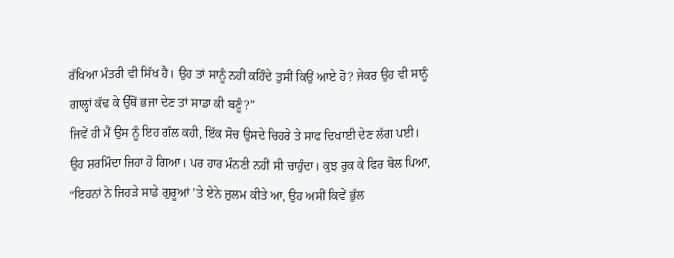ਰੱਖਿਆ ਮੰਤਰੀ ਵੀ ਸਿੱਖ ਹੈ। ਉਹ ਤਾਂ ਸਾਨੂੰ ਨਹੀਂ ਕਹਿੰਦੇ ਤੁਸੀਂ ਕਿਉਂ ਆਏ ਹੋ? ਜੇਕਰ ਉਹ ਵੀ ਸਾਨੂੰ ਗਾਲ੍ਹਾਂ ਕੱਢ ਕੇ ਉੱਥੋਂ ਭਜਾ ਦੇਣ ਤਾਂ ਸਾਡਾ ਕੀ ਬਣੂੰ?”
ਜਿਵੇਂ ਹੀ ਮੈਂ ਉਸ ਨੂੰ ਇਹ ਗੱਲ ਕਹੀ, ਇੱਕ ਸੋਚ ਉਸਦੇ ਚਿਹਰੇ ਤੇ ਸਾਫ ਦਿਖਾਈ ਦੇਣ ਲੱਗ ਪਈ। ਉਹ ਸ਼ਰਮਿੰਦਾ ਜਿਹਾ ਹੋ ਗਿਆ। ਪਰ ਹਾਰ ਮੰਨਣੀ ਨਹੀਂ ਸੀ ਚਾਹੁੰਦਾ। ਕੁਝ ਰੁਕ ਕੇ ਫਿਰ ਬੋਲ ਪਿਆ, “ਇਹਨਾਂ ਨੇ ਜਿਹੜੇ ਸਾਡੇ ਗੁਰੂਆਂ ’ਤੇ ਏਨੇ ਜ਼ੁਲਮ ਕੀਤੇ ਆ, ਉਹ ਅਸੀਂ ਕਿਵੇਂ ਭੁੱਲ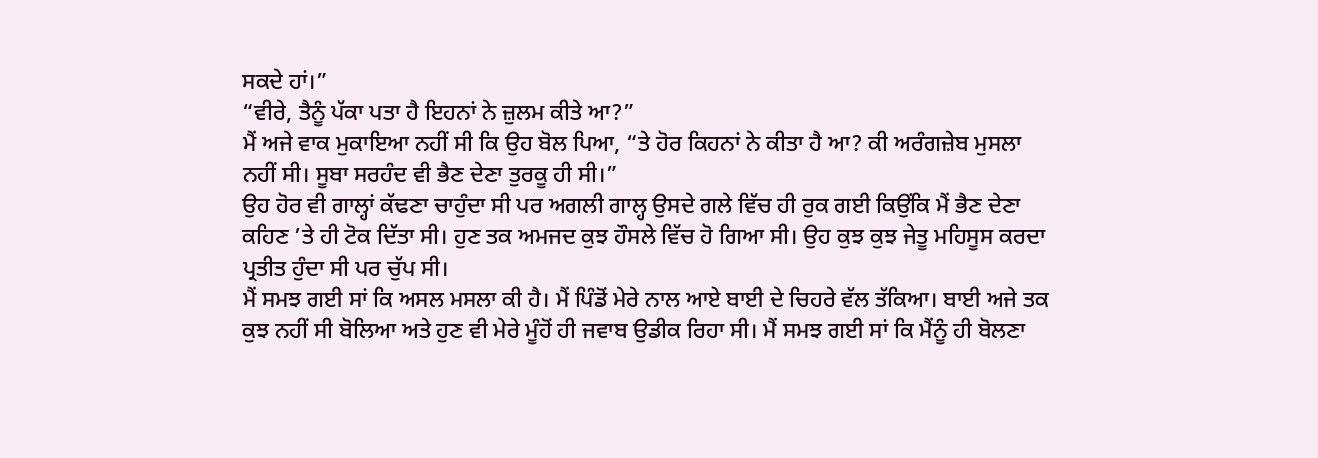ਸਕਦੇ ਹਾਂ।”
“ਵੀਰੇ, ਤੈਨੂੰ ਪੱਕਾ ਪਤਾ ਹੈ ਇਹਨਾਂ ਨੇ ਜ਼ੁਲਮ ਕੀਤੇ ਆ?”
ਮੈਂ ਅਜੇ ਵਾਕ ਮੁਕਾਇਆ ਨਹੀਂ ਸੀ ਕਿ ਉਹ ਬੋਲ ਪਿਆ, “ਤੇ ਹੋਰ ਕਿਹਨਾਂ ਨੇ ਕੀਤਾ ਹੈ ਆ? ਕੀ ਅਰੰਗਜ਼ੇਬ ਮੁਸਲਾ ਨਹੀਂ ਸੀ। ਸੂਬਾ ਸਰਹੰਦ ਵੀ ਭੈਣ ਦੇਣਾ ਤੁਰਕੂ ਹੀ ਸੀ।”
ਉਹ ਹੋਰ ਵੀ ਗਾਲ੍ਹਾਂ ਕੱਢਣਾ ਚਾਹੁੰਦਾ ਸੀ ਪਰ ਅਗਲੀ ਗਾਲ੍ਹ ਉਸਦੇ ਗਲੇ ਵਿੱਚ ਹੀ ਰੁਕ ਗਈ ਕਿਉਂਕਿ ਮੈਂ ਭੈਣ ਦੇਣਾ ਕਹਿਣ ’ਤੇ ਹੀ ਟੋਕ ਦਿੱਤਾ ਸੀ। ਹੁਣ ਤਕ ਅਮਜਦ ਕੁਝ ਹੌਸਲੇ ਵਿੱਚ ਹੋ ਗਿਆ ਸੀ। ਉਹ ਕੁਝ ਕੁਝ ਜੇਤੂ ਮਹਿਸੂਸ ਕਰਦਾ ਪ੍ਰਤੀਤ ਹੁੰਦਾ ਸੀ ਪਰ ਚੁੱਪ ਸੀ।
ਮੈਂ ਸਮਝ ਗਈ ਸਾਂ ਕਿ ਅਸਲ ਮਸਲਾ ਕੀ ਹੈ। ਮੈਂ ਪਿੰਡੋਂ ਮੇਰੇ ਨਾਲ ਆਏ ਬਾਈ ਦੇ ਚਿਹਰੇ ਵੱਲ ਤੱਕਿਆ। ਬਾਈ ਅਜੇ ਤਕ ਕੁਝ ਨਹੀਂ ਸੀ ਬੋਲਿਆ ਅਤੇ ਹੁਣ ਵੀ ਮੇਰੇ ਮੂੰਹੋਂ ਹੀ ਜਵਾਬ ਉਡੀਕ ਰਿਹਾ ਸੀ। ਮੈਂ ਸਮਝ ਗਈ ਸਾਂ ਕਿ ਮੈਂਨੂੰ ਹੀ ਬੋਲਣਾ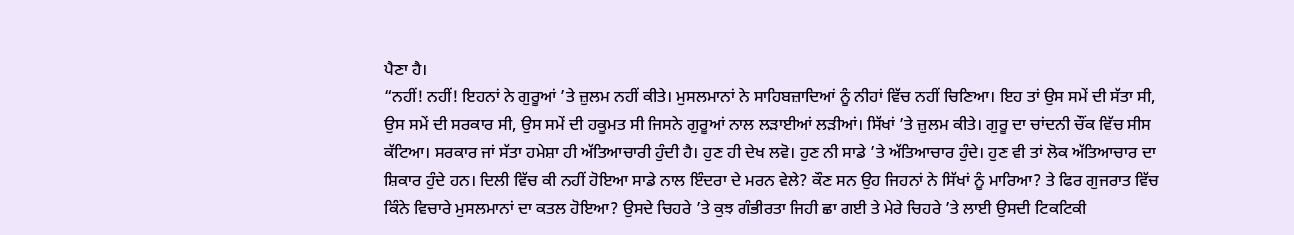ਪੈਣਾ ਹੈ।
“ਨਹੀਂ! ਨਹੀਂ! ਇਹਨਾਂ ਨੇ ਗੁਰੂਆਂ ’ਤੇ ਜ਼ੁਲਮ ਨਹੀਂ ਕੀਤੇ। ਮੁਸਲਮਾਨਾਂ ਨੇ ਸਾਹਿਬਜ਼ਾਦਿਆਂ ਨੂੰ ਨੀਹਾਂ ਵਿੱਚ ਨਹੀਂ ਚਿਣਿਆ। ਇਹ ਤਾਂ ਉਸ ਸਮੇਂ ਦੀ ਸੱਤਾ ਸੀ, ਉਸ ਸਮੇਂ ਦੀ ਸਰਕਾਰ ਸੀ, ਉਸ ਸਮੇਂ ਦੀ ਹਕੂਮਤ ਸੀ ਜਿਸਨੇ ਗੁਰੂਆਂ ਨਾਲ ਲੜਾਈਆਂ ਲੜੀਆਂ। ਸਿੱਖਾਂ ’ਤੇ ਜ਼ੁਲਮ ਕੀਤੇ। ਗੁਰੂ ਦਾ ਚਾਂਦਨੀ ਚੌਂਕ ਵਿੱਚ ਸੀਸ ਕੱਟਿਆ। ਸਰਕਾਰ ਜਾਂ ਸੱਤਾ ਹਮੇਸ਼ਾ ਹੀ ਅੱਤਿਆਚਾਰੀ ਹੁੰਦੀ ਹੈ। ਹੁਣ ਹੀ ਦੇਖ ਲਵੋ। ਹੁਣ ਨੀ ਸਾਡੇ ’ਤੇ ਅੱਤਿਆਚਾਰ ਹੁੰਦੇ। ਹੁਣ ਵੀ ਤਾਂ ਲੋਕ ਅੱਤਿਆਚਾਰ ਦਾ ਸ਼ਿਕਾਰ ਹੁੰਦੇ ਹਨ। ਦਿਲੀ ਵਿੱਚ ਕੀ ਨਹੀਂ ਹੋਇਆ ਸਾਡੇ ਨਾਲ ਇੰਦਰਾ ਦੇ ਮਰਨ ਵੇਲੇ? ਕੌਣ ਸਨ ਉਹ ਜਿਹਨਾਂ ਨੇ ਸਿੱਖਾਂ ਨੂੰ ਮਾਰਿਆ? ਤੇ ਫਿਰ ਗੁਜਰਾਤ ਵਿੱਚ ਕਿੰਨੇ ਵਿਚਾਰੇ ਮੁਸਲਮਾਨਾਂ ਦਾ ਕਤਲ ਹੋਇਆ? ਉਸਦੇ ਚਿਹਰੇ ’ਤੇ ਕੁਝ ਗੰਭੀਰਤਾ ਜਿਹੀ ਛਾ ਗਈ ਤੇ ਮੇਰੇ ਚਿਹਰੇ ’ਤੇ ਲਾਈ ਉਸਦੀ ਟਿਕਟਿਕੀ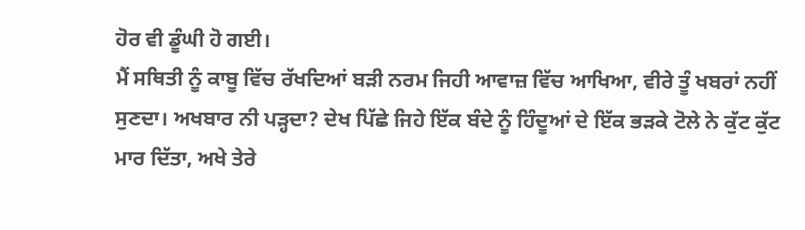ਹੋਰ ਵੀ ਡੂੰਘੀ ਹੋ ਗਈ।
ਮੈਂ ਸਥਿਤੀ ਨੂੰ ਕਾਬੂ ਵਿੱਚ ਰੱਖਦਿਆਂ ਬੜੀ ਨਰਮ ਜਿਹੀ ਆਵਾਜ਼ ਵਿੱਚ ਆਖਿਆ, ਵੀਰੇ ਤੂੰ ਖਬਰਾਂ ਨਹੀਂ ਸੁਣਦਾ। ਅਖਬਾਰ ਨੀ ਪੜ੍ਹਦਾ? ਦੇਖ ਪਿੱਛੇ ਜਿਹੇ ਇੱਕ ਬੰਦੇ ਨੂੰ ਹਿੰਦੂਆਂ ਦੇ ਇੱਕ ਭੜਕੇ ਟੋਲੇ ਨੇ ਕੁੱਟ ਕੁੱਟ ਮਾਰ ਦਿੱਤਾ, ਅਖੇ ਤੇਰੇ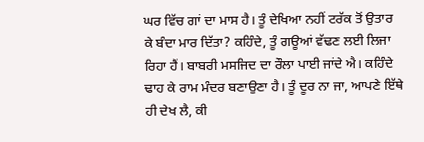ਘਰ ਵਿੱਚ ਗਾਂ ਦਾ ਮਾਸ ਹੈ। ਤੂੰ ਦੇਖਿਆ ਨਹੀਂ ਟਰੱਕ ਤੋਂ ਉਤਾਰ ਕੇ ਬੰਦਾ ਮਾਰ ਦਿੱਤਾ? ਕਹਿੰਦੇ, ਤੂੰ ਗਊਆਂ ਵੱਢਣ ਲਈ ਲਿਜਾ ਰਿਹਾ ਹੈਂ। ਬਾਬਰੀ ਮਸਜਿਦ ਦਾ ਰੌਲਾ ਪਾਈ ਜਾਂਦੇ ਐ। ਕਹਿੰਦੇ ਢਾਹ ਕੇ ਰਾਮ ਮੰਦਰ ਬਣਾਉਣਾ ਹੈ। ਤੂੰ ਦੂਰ ਨਾ ਜਾ, ਆਪਣੇ ਇੱਥੇ ਹੀ ਦੇਖ ਲੈ, ਕੀ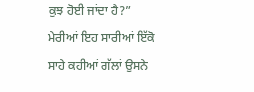ਕੁਝ ਹੋਈ ਜਾਂਦਾ ਹੈ?”
ਮੇਰੀਆਂ ਇਹ ਸਾਰੀਆਂ ਇੱਕੋ ਸਾਹੇ ਕਹੀਆਂ ਗੱਲਾਂ ਉਸਨੇ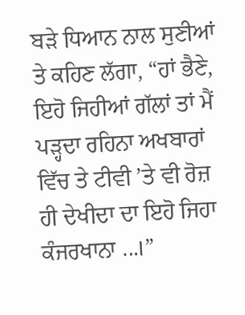ਬੜੇ ਧਿਆਨ ਨਾਲ ਸੁਣੀਆਂ ਤੇ ਕਹਿਣ ਲੱਗਾ, “ਹਾਂ ਭੈਣੇ, ਇਹੋ ਜਿਹੀਆਂ ਗੱਲਾਂ ਤਾਂ ਮੈਂ ਪੜ੍ਹਦਾ ਰਹਿਨਾ ਅਖਬਾਰਾਂ ਵਿੱਚ ਤੇ ਟੀਵੀ ’ਤੇ ਵੀ ਰੋਜ਼ ਹੀ ਦੇਖੀਦਾ ਦਾ ਇਹੋ ਜਿਹਾ ਕੰਜਰਖਾਨਾ ...।”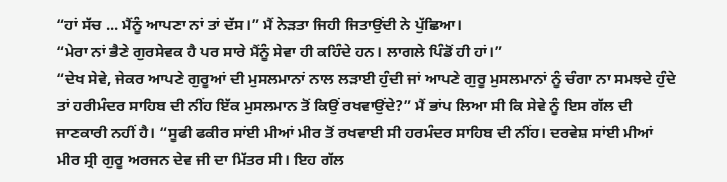“ਹਾਂ ਸੱਚ ... ਮੈਂਨੂੰ ਆਪਣਾ ਨਾਂ ਤਾਂ ਦੱਸ।” ਮੈਂ ਨੇੜਤਾ ਜਿਹੀ ਜਿਤਾਉਂਦੀ ਨੇ ਪੁੱਛਿਆ।
“ਮੇਰਾ ਨਾਂ ਭੈਣੇ ਗੁਰਸੇਵਕ ਹੈ ਪਰ ਸਾਰੇ ਮੈਂਨੂੰ ਸੇਵਾ ਹੀ ਕਹਿੰਦੇ ਹਨ। ਲਾਗਲੇ ਪਿੰਡੋਂ ਹੀ ਹਾਂ।”
“ਦੇਖ ਸੇਵੇ, ਜੇਕਰ ਆਪਣੇ ਗੁਰੂਆਂ ਦੀ ਮੁਸਲਮਾਨਾਂ ਨਾਲ ਲੜਾਈ ਹੁੰਦੀ ਜਾਂ ਆਪਣੇ ਗੁਰੂ ਮੁਸਲਮਾਨਾਂ ਨੂੰ ਚੰਗਾ ਨਾ ਸਮਝਦੇ ਹੁੰਦੇ ਤਾਂ ਹਰੀਮੰਦਰ ਸਾਹਿਬ ਦੀ ਨੀਂਹ ਇੱਕ ਮੁਸਲਮਾਨ ਤੋਂ ਕਿਉਂ ਰਖਵਾਉਂਦੇ?” ਮੈਂ ਭਾਂਪ ਲਿਆ ਸੀ ਕਿ ਸੇਵੇ ਨੂੰ ਇਸ ਗੱਲ ਦੀ ਜਾਣਕਾਰੀ ਨਹੀਂ ਹੈ। “ਸੂਫੀ ਫਕੀਰ ਸਾਂਈ ਮੀਆਂ ਮੀਰ ਤੋਂ ਰਖਵਾਈ ਸੀ ਹਰਮੰਦਰ ਸਾਹਿਬ ਦੀ ਨੀਂਹ। ਦਰਵੇਸ਼ ਸਾਂਈ ਮੀਆਂ ਮੀਰ ਸ੍ਰੀ ਗੁਰੂ ਅਰਜਨ ਦੇਵ ਜੀ ਦਾ ਮਿੱਤਰ ਸੀ। ਇਹ ਗੱਲ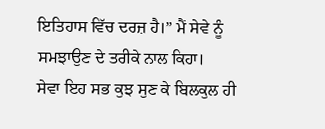ਇਤਿਹਾਸ ਵਿੱਚ ਦਰਜ਼ ਹੈ।” ਮੈਂ ਸੇਵੇ ਨੂੰ ਸਮਝਾਉਣ ਦੇ ਤਰੀਕੇ ਨਾਲ ਕਿਹਾ।
ਸੇਵਾ ਇਹ ਸਭ ਕੁਝ ਸੁਣ ਕੇ ਬਿਲਕੁਲ ਹੀ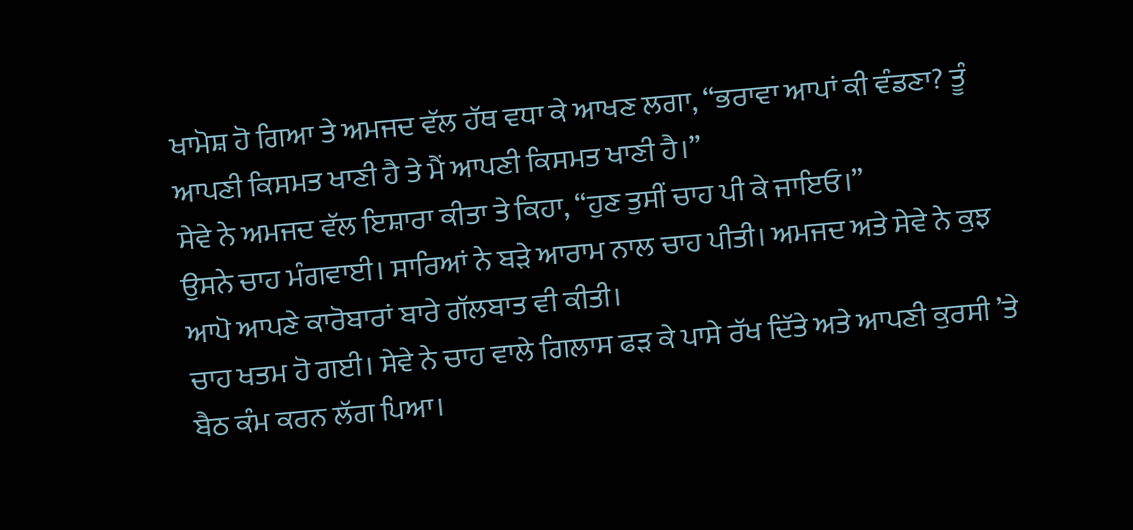ਖਾਮੋਸ਼ ਹੋ ਗਿਆ ਤੇ ਅਮਜਦ ਵੱਲ ਹੱਥ ਵਧਾ ਕੇ ਆਖਣ ਲਗਾ, “ਭਰਾਵਾ ਆਪਾਂ ਕੀ ਵੰਡਣਾ? ਤੂੰ ਆਪਣੀ ਕਿਸਮਤ ਖਾਣੀ ਹੈ ਤੇ ਮੈਂ ਆਪਣੀ ਕਿਸਮਤ ਖਾਣੀ ਹੈ।”
ਸੇਵੇ ਨੇ ਅਮਜਦ ਵੱਲ ਇਸ਼ਾਰਾ ਕੀਤਾ ਤੇ ਕਿਹਾ, “ਹੁਣ ਤੁਸੀਂ ਚਾਹ ਪੀ ਕੇ ਜਾਇਓ।”
ਉਸਨੇ ਚਾਹ ਮੰਗਵਾਈ। ਸਾਰਿਆਂ ਨੇ ਬੜੇ ਆਰਾਮ ਨਾਲ ਚਾਹ ਪੀਤੀ। ਅਮਜਦ ਅਤੇ ਸੇਵੇ ਨੇ ਕੁਝ ਆਪੋ ਆਪਣੇ ਕਾਰੋਬਾਰਾਂ ਬਾਰੇ ਗੱਲਬਾਤ ਵੀ ਕੀਤੀ।
ਚਾਹ ਖਤਮ ਹੋ ਗਈ। ਸੇਵੇ ਨੇ ਚਾਹ ਵਾਲੇ ਗਿਲਾਸ ਫੜ ਕੇ ਪਾਸੇ ਰੱਖ ਦਿੱਤੇ ਅਤੇ ਆਪਣੀ ਕੁਰਸੀ ’ਤੇ ਬੈਠ ਕੰਮ ਕਰਨ ਲੱਗ ਪਿਆ।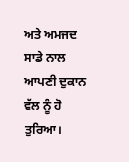ਅਤੇ ਅਮਜਦ ਸਾਡੇ ਨਾਲ ਆਪਣੀ ਦੁਕਾਨ ਵੱਲ ਨੂੰ ਹੋ ਤੁਰਿਆ।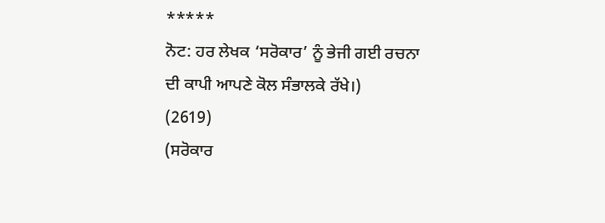*****
ਨੋਟ: ਹਰ ਲੇਖਕ ‘ਸਰੋਕਾਰ’ ਨੂੰ ਭੇਜੀ ਗਈ ਰਚਨਾ ਦੀ ਕਾਪੀ ਆਪਣੇ ਕੋਲ ਸੰਭਾਲਕੇ ਰੱਖੇ।)
(2619)
(ਸਰੋਕਾਰ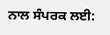ਨਾਲ ਸੰਪਰਕ ਲਈ: